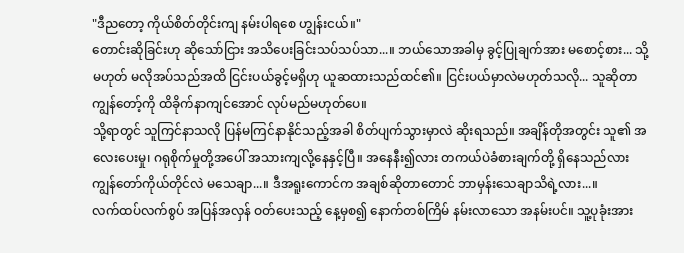"ဒီညတော့ ကိုယ်စိတ်တိုင်းကျ နမ်းပါရစေ ဟျွန်းငယ်။"
တောင်းဆိုခြင်းဟု ဆိုသော်ငြား အသိပေးခြင်းသပ်သပ်သာ...။ ဘယ်သောအခါမှ ခွင့်ပြုချက်အား မစောင့်စား... သို့မဟုတ် မလိုအပ်သည်အထိ ငြင်းပယ်ခွင့်မရှိဟု ယူဆထားသည်ထင်၏။ ငြင်းပယ်မှာလဲမဟုတ်သလို... သူဆိုတာ ကျွန်တော့်ကို ထိခိုက်နာကျင်အောင် လုပ်မည်မဟုတ်ပေ။
သို့ရာတွင် သူကြင်နာသလို ပြန်မကြင်နာနိုင်သည့်အခါ စိတ်ပျက်သွားမှာလဲ ဆိုးရသည်။ အချိန်တိုအတွင်း သူ၏ အလေးပေးမှု၊ ဂရုစိုက်မှုတို့အပေါ် အသားကျလို့နေနှင့်ပြီ။ အနေနီး၍လား တကယ်ပဲခံစားချက်တို့ ရှိနေသည်လား ကျွန်တော်ကိုယ်တိုင်လဲ မသေချာ...။ ဒီအရူးကောင်က အချစ်ဆိုတာတောင် ဘာမှန်းသေချာသိရဲ့လား...။
လက်ထပ်လက်စွပ် အပြန်အလှန် ဝတ်ပေးသည့် နေ့မှစ၍ နောက်တစ်ကြိမ် နမ်းလာသော အနမ်းပင်။ သူ့ပုခုံးအား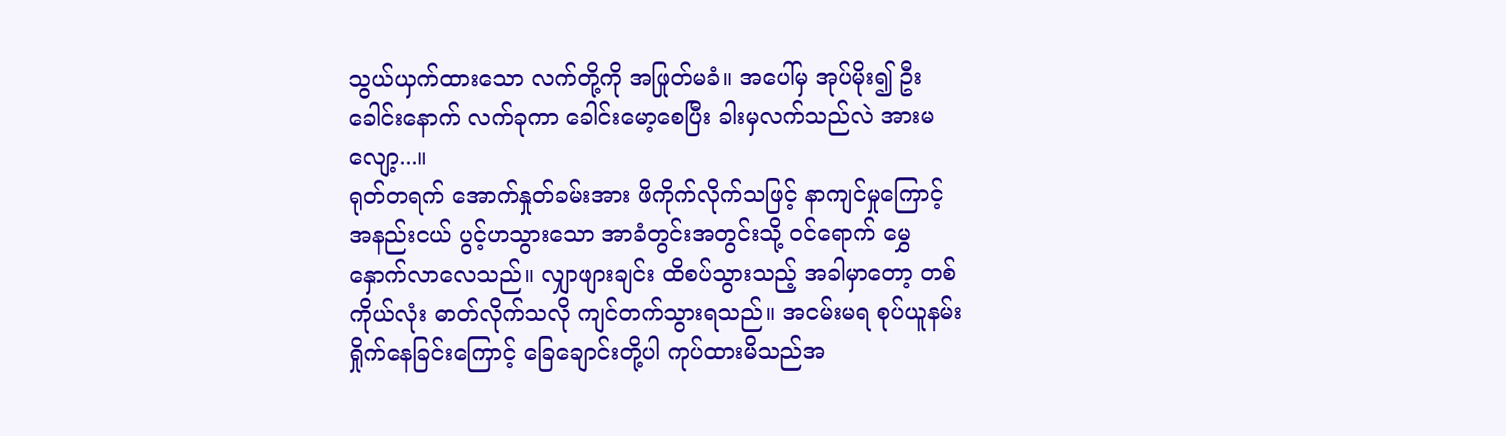သွယ်ယှက်ထားသော လက်တို့ကို အဖြုတ်မခံ။ အပေါ်မှ အုပ်မိုး၍ ဦးခေါင်းနောက် လက်ခုကာ ခေါင်းမော့စေပြီး ခါးမှလက်သည်လဲ အားမလျော့...။
ရုတ်တရက် အောက်နှုတ်ခမ်းအား ဖိကိုက်လိုက်သဖြင့် နာကျင်မှုကြောင့် အနည်းငယ် ပွင့်ဟသွားသော အာခံတွင်းအတွင်းသို့ ဝင်ရောက် မွှေနှောက်လာလေသည်။ လျှာဖျားချင်း ထိစပ်သွားသည့် အခါမှာတော့ တစ်ကိုယ်လုံး ဓာတ်လိုက်သလို ကျင်တက်သွားရသည်။ အငမ်းမရ စုပ်ယူနမ်းရှိုက်နေခြင်းကြောင့် ခြေချောင်းတို့ပါ ကုပ်ထားမိသည်အ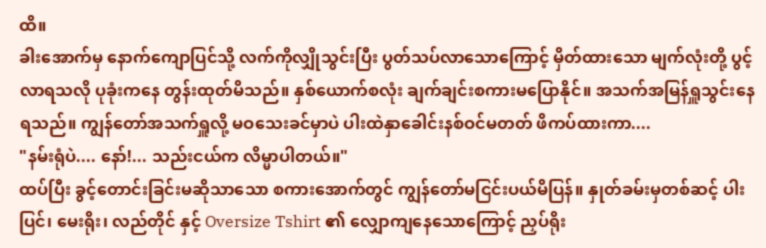ထိ။
ခါးအောက်မှ နောက်ကျောပြင်သို့ လက်ကိုလျှိုသွင်းပြီး ပွတ်သပ်လာသောကြောင့် မှိတ်ထားသော မျက်လုံးတို့ ပွင့်လာရသလို ပုခုံးကနေ တွန်းထုတ်မိသည်။ နှစ်ယောက်စလုံး ချက်ချင်းစကားမပြောနိုင်။ အသက်အမြန်ရှူသွင်းနေရသည်။ ကျွန်တော်အသက်ရှူလို့ မဝသေးခင်မှာပဲ ပါးထဲနှာခေါင်းနစ်ဝင်မတတ် ဖိကပ်ထားကာ....
"နမ်းရုံပဲ.... နော်!... သည်းငယ်က လိမ္မာပါတယ်။"
ထပ်ပြီး ခွင့်တောင်းခြင်းမဆိုသာသော စကားအောက်တွင် ကျွန်တော်မငြင်းပယ်မိပြန်။ နှုတ်ခမ်းမှတစ်ဆင့် ပါးပြင်၊ မေးရိုး၊ လည်တိုင် နှင့် Oversize Tshirt ၏ လျှောကျနေသောကြောင့် ညှပ်ရိုး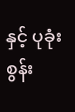နှင့် ပုခုံးစွန်း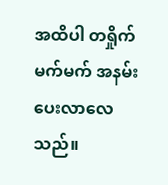အထိပါ တရှိုက်မက်မက် အနမ်းပေးလာလေသည်။